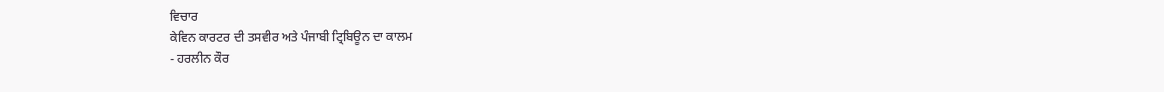ਵਿਚਾਰ
ਕੇਵਿਨ ਕਾਰਟਰ ਦੀ ਤਸਵੀਰ ਅਤੇ ਪੰਜਾਬੀ ਟ੍ਰਿਬਿਊਨ ਦਾ ਕਾਲਮ
- ਹਰਲੀਨ ਕੌਰ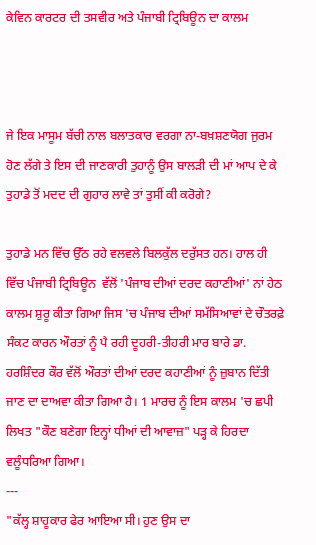ਕੇਵਿਨ ਕਾਰਟਰ ਦੀ ਤਸਵੀਰ ਅਤੇ ਪੰਜਾਬੀ ਟ੍ਰਿਬਿਊਨ ਦਾ ਕਾਲਮ



ਜੇ ਇਕ ਮਾਸੂਮ ਬੱਚੀ ਨਾਲ ਬਲਾਤਕਾਰ ਵਰਗਾ ਨਾ-ਬਖ਼ਸ਼ਣਯੋਗ ਜੁਰਮ ਹੋਣ ਲੱਗੇ ਤੇ ਇਸ ਦੀ ਜਾਣਕਾਰੀ ਤੁਹਾਨੂੰ ਉਸ ਬਾਲੜੀ ਦੀ ਮਾਂ ਆਪ ਦੇ ਕੇ ਤੁਹਾਡੇ ਤੋਂ ਮਦਦ ਦੀ ਗੁਹਾਰ ਲਾਵੇ ਤਾਂ ਤੁਸੀਂ ਕੀ ਕਰੋਗੇ?

ਤੁਹਾਡੇ ਮਨ ਵਿੱਚ ਉੱਠ ਰਹੇ ਵਲਵਲੇ ਬਿਲਕੁੱਲ ਦਰੁੱਸਤ ਹਨ। ਹਾਲ ਹੀ ਵਿੱਚ ਪੰਜਾਬੀ ਟ੍ਰਿਬਿਊਨ  ਵੱਲੋਂ 'ਪੰਜਾਬ ਦੀਆਂ ਦਰਦ ਕਹਾਣੀਆਂ' ਨਾਂ ਹੇਠ ਕਾਲਮ ਸ਼ੁਰੂ ਕੀਤਾ ਗਿਆ ਜਿਸ 'ਚ ਪੰਜਾਬ ਦੀਆਂ ਸਮੱਸਿਆਵਾਂ ਦੇ ਚੌਤਰਫ਼ੇ ਸੰਕਟ ਕਾਰਨ ਔਰਤਾਂ ਨੂੰ ਪੈ ਰਹੀ ਦੂਹਰੀ-ਤੀਹਰੀ ਮਾਰ ਬਾਰੇ ਡਾ. ਹਰਸ਼ਿੰਦਰ ਕੌਰ ਵੱਲੋਂ ਔਰਤਾਂ ਦੀਆਂ ਦਰਦ ਕਹਾਣੀਆਂ ਨੂੰ ਜ਼ੁਬਾਨ ਦਿੱਤੀ ਜਾਣ ਦਾ ਦਾਅਵਾ ਕੀਤਾ ਗਿਆ ਹੈ। 1 ਮਾਰਚ ਨੂੰ ਇਸ ਕਾਲਮ 'ਚ ਛਪੀ ਲਿਖਤ "ਕੌਣ ਬਣੇਗਾ ਇਨ੍ਹਾਂ ਧੀਆਂ ਦੀ ਆਵਾਜ਼" ਪੜ੍ਹ ਕੇ ਹਿਰਦਾ ਵਲੂੰਧਰਿਆ ਗਿਆ।
---
"ਕੱਲ੍ਹ ਸ਼ਾਹੂਕਾਰ ਫੇਰ ਆਇਆ ਸੀ। ਹੁਣ ਉਸ ਦਾ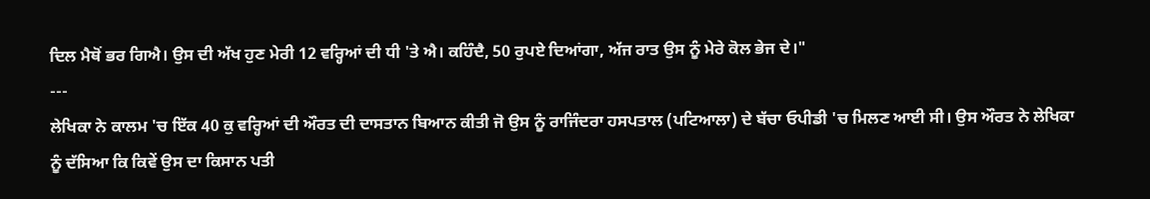ਦਿਲ ਮੈਥੋਂ ਭਰ ਗਿਐ। ਉਸ ਦੀ ਅੱਖ ਹੁਣ ਮੇਰੀ 12 ਵਰ੍ਹਿਆਂ ਦੀ ਧੀ 'ਤੇ ਐ। ਕਹਿੰਦੈ, 50 ਰੁਪਏ ਦਿਆਂਗਾ, ਅੱਜ ਰਾਤ ਉਸ ਨੂੰ ਮੇਰੇ ਕੋਲ ਭੇਜ ਦੇ।"
---
ਲੇਖਿਕਾ ਨੇ ਕਾਲਮ 'ਚ ਇੱਕ 40 ਕੁ ਵਰ੍ਹਿਆਂ ਦੀ ਔਰਤ ਦੀ ਦਾਸਤਾਨ ਬਿਆਨ ਕੀਤੀ ਜੋ ਉਸ ਨੂੰ ਰਾਜਿੰਦਰਾ ਹਸਪਤਾਲ (ਪਟਿਆਲਾ) ਦੇ ਬੱਚਾ ਓਪੀਡੀ 'ਚ ਮਿਲਣ ਆਈ ਸੀ। ਉਸ ਔਰਤ ਨੇ ਲੇਖਿਕਾ ਨੂੰ ਦੱਸਿਆ ਕਿ ਕਿਵੇਂ ਉਸ ਦਾ ਕਿਸਾਨ ਪਤੀ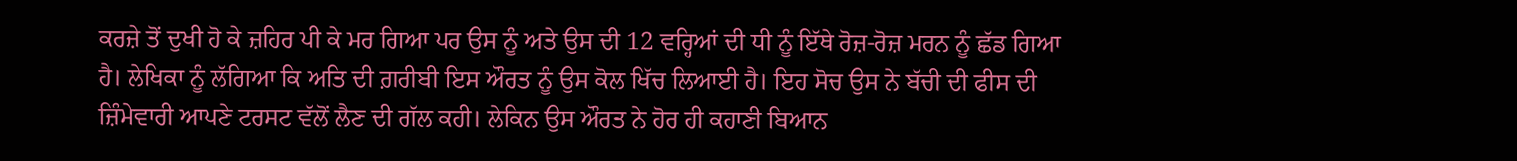ਕਰਜ਼ੇ ਤੋਂ ਦੁਖੀ ਹੋ ਕੇ ਜ਼ਹਿਰ ਪੀ ਕੇ ਮਰ ਗਿਆ ਪਰ ਉਸ ਨੂੰ ਅਤੇ ਉਸ ਦੀ 12 ਵਰ੍ਹਿਆਂ ਦੀ ਧੀ ਨੂੰ ਇੱਥੇ ਰੋਜ਼-ਰੋਜ਼ ਮਰਨ ਨੂੰ ਛੱਡ ਗਿਆ ਹੈ। ਲੇਖਿਕਾ ਨੂੰ ਲੱਗਿਆ ਕਿ ਅਤਿ ਦੀ ਗ਼ਰੀਬੀ ਇਸ ਔਰਤ ਨੂੰ ਉਸ ਕੋਲ ਖਿੱਚ ਲਿਆਈ ਹੈ। ਇਹ ਸੋਚ ਉਸ ਨੇ ਬੱਚੀ ਦੀ ਫੀਸ ਦੀ ਜ਼ਿੰਮੇਵਾਰੀ ਆਪਣੇ ਟਰਸਟ ਵੱਲੋਂ ਲੈਣ ਦੀ ਗੱਲ ਕਹੀ। ਲੇਕਿਨ ਉਸ ਔਰਤ ਨੇ ਹੋਰ ਹੀ ਕਹਾਣੀ ਬਿਆਨ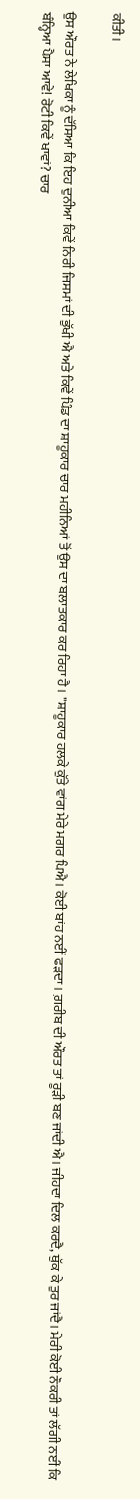ਕੀਤੀ।

ਉਸ ਔਰਤ ਨੇ ਲੇਖਿਕਾ ਨੂੰ ਦੱਸਿਆ ਕਿ ਇਹ ਦੁਨੀਆ ਕਿਵੇਂ ਨਿਰੀ ਜਿਸਮਾਂ ਦੀ ਭੁੱਖੀ ਐ ਅਤੇ ਕਿਵੇਂ ਪਿੰਡ ਦਾ ਸ਼ਾਹੂਕਾਰ ਚਾਰ ਮਹੀਨਿਆਂ ਤੋਂ ਉਸ ਦਾ ਬਲਾਤਕਾਰ ਕਰ ਰਿਹਾ ਹੈ। "ਸ਼ਾਹੂਕਾਰ ਹਲਕੇ ਕੁੱਤੇ ਵਾਂਗ ਮੇਰੇ ਮਗਰ ਪਿਐ। ਕੋਈ ਬਾਂਹ ਨਈਂ ਫੜਦਾ। ਗ਼ਰੀਬ ਦੀ ਔਰਤ ਤਾਂ ਰੂੜੀ ਬਣ ਜਾਂਦੀ ਐ। ਜੀਹਦਾ ਦਿਲ ਕਰਦੈ, ਥੁੱਕ ਕੇ ਤੁਰ ਜਾਂਦੈ। ਮੇਰੀ ਕੋਈ ਨੌਕਰੀ ਤਾਂ ਲੱਗੀ ਨਈਂ ਕਿ ਬੰਨ੍ਹਿਆ ਪੈਸਾ ਆਵੇ! ਰੋਟੀ ਕਿਵੇਂ ਖਾਵਾਂ? ਚਾਰ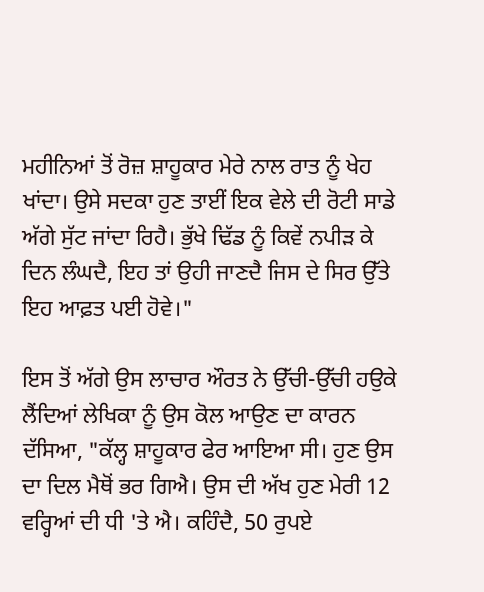ਮਹੀਨਿਆਂ ਤੋਂ ਰੋਜ਼ ਸ਼ਾਹੂਕਾਰ ਮੇਰੇ ਨਾਲ ਰਾਤ ਨੂੰ ਖੇਹ ਖਾਂਦਾ। ਉਸੇ ਸਦਕਾ ਹੁਣ ਤਾਈਂ ਇਕ ਵੇਲੇ ਦੀ ਰੋਟੀ ਸਾਡੇ ਅੱਗੇ ਸੁੱਟ ਜਾਂਦਾ ਰਿਹੈ। ਭੁੱਖੇ ਢਿੱਡ ਨੂੰ ਕਿਵੇਂ ਨਪੀੜ ਕੇ ਦਿਨ ਲੰਘਦੈ, ਇਹ ਤਾਂ ਉਹੀ ਜਾਣਦੈ ਜਿਸ ਦੇ ਸਿਰ ਉੱਤੇ ਇਹ ਆਫ਼ਤ ਪਈ ਹੋਵੇ।"

ਇਸ ਤੋਂ ਅੱਗੇ ਉਸ ਲਾਚਾਰ ਔਰਤ ਨੇ ਉੱਚੀ-ਉੱਚੀ ਹਉਕੇ ਲੈਂਦਿਆਂ ਲੇਖਿਕਾ ਨੂੰ ਉਸ ਕੋਲ ਆਉਣ ਦਾ ਕਾਰਨ ਦੱਸਿਆ, "ਕੱਲ੍ਹ ਸ਼ਾਹੂਕਾਰ ਫੇਰ ਆਇਆ ਸੀ। ਹੁਣ ਉਸ ਦਾ ਦਿਲ ਮੈਥੋਂ ਭਰ ਗਿਐ। ਉਸ ਦੀ ਅੱਖ ਹੁਣ ਮੇਰੀ 12 ਵਰ੍ਹਿਆਂ ਦੀ ਧੀ 'ਤੇ ਐ। ਕਹਿੰਦੈ, 50 ਰੁਪਏ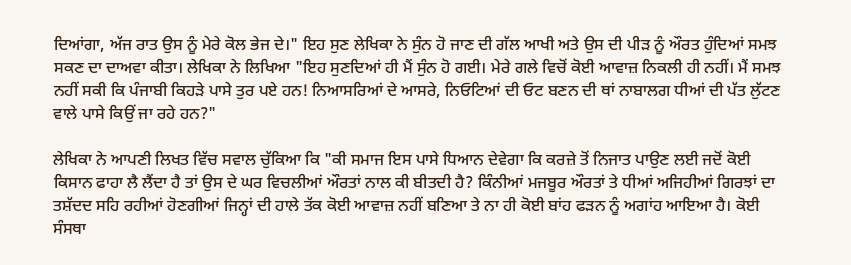ਦਿਆਂਗਾ, ਅੱਜ ਰਾਤ ਉਸ ਨੂੰ ਮੇਰੇ ਕੋਲ ਭੇਜ ਦੇ।" ਇਹ ਸੁਣ ਲੇਖਿਕਾ ਨੇ ਸੁੰਨ ਹੋ ਜਾਣ ਦੀ ਗੱਲ ਆਖੀ ਅਤੇ ਉਸ ਦੀ ਪੀੜ ਨੂੰ ਔਰਤ ਹੁੰਦਿਆਂ ਸਮਝ ਸਕਣ ਦਾ ਦਾਅਵਾ ਕੀਤਾ। ਲੇਖਿਕਾ ਨੇ ਲਿਖਿਆ "ਇਹ ਸੁਣਦਿਆਂ ਹੀ ਮੈਂ ਸੁੰਨ ਹੋ ਗਈ। ਮੇਰੇ ਗਲੇ ਵਿਚੋਂ ਕੋਈ ਆਵਾਜ਼ ਨਿਕਲੀ ਹੀ ਨਹੀਂ। ਮੈਂ ਸਮਝ ਨਹੀਂ ਸਕੀ ਕਿ ਪੰਜਾਬੀ ਕਿਹੜੇ ਪਾਸੇ ਤੁਰ ਪਏ ਹਨ! ਨਿਆਸਰਿਆਂ ਦੇ ਆਸਰੇ, ਨਿਓਟਿਆਂ ਦੀ ਓਟ ਬਣਨ ਦੀ ਥਾਂ ਨਾਬਾਲਗ ਧੀਆਂ ਦੀ ਪੱਤ ਲੁੱਟਣ ਵਾਲੇ ਪਾਸੇ ਕਿਉਂ ਜਾ ਰਹੇ ਹਨ?"

ਲੇਖਿਕਾ ਨੇ ਆਪਣੀ ਲਿਖਤ ਵਿੱਚ ਸਵਾਲ ਚੁੱਕਿਆ ਕਿ "ਕੀ ਸਮਾਜ ਇਸ ਪਾਸੇ ਧਿਆਨ ਦੇਵੇਗਾ ਕਿ ਕਰਜ਼ੇ ਤੋਂ ਨਿਜਾਤ ਪਾਉਣ ਲਈ ਜਦੋਂ ਕੋਈ ਕਿਸਾਨ ਫਾਹਾ ਲੈ ਲੈਂਦਾ ਹੈ ਤਾਂ ਉਸ ਦੇ ਘਰ ਵਿਚਲੀਆਂ ਔਰਤਾਂ ਨਾਲ ਕੀ ਬੀਤਦੀ ਹੈ? ਕਿੰਨੀਆਂ ਮਜਬੂਰ ਔਰਤਾਂ ਤੇ ਧੀਆਂ ਅਜਿਹੀਆਂ ਗਿਰਝਾਂ ਦਾ ਤਸ਼ੱਦਦ ਸਹਿ ਰਹੀਆਂ ਹੋਣਗੀਆਂ ਜਿਨ੍ਹਾਂ ਦੀ ਹਾਲੇ ਤੱਕ ਕੋਈ ਆਵਾਜ਼ ਨਹੀਂ ਬਣਿਆ ਤੇ ਨਾ ਹੀ ਕੋਈ ਬਾਂਹ ਫੜਨ ਨੂੰ ਅਗਾਂਹ ਆਇਆ ਹੈ। ਕੋਈ ਸੰਸਥਾ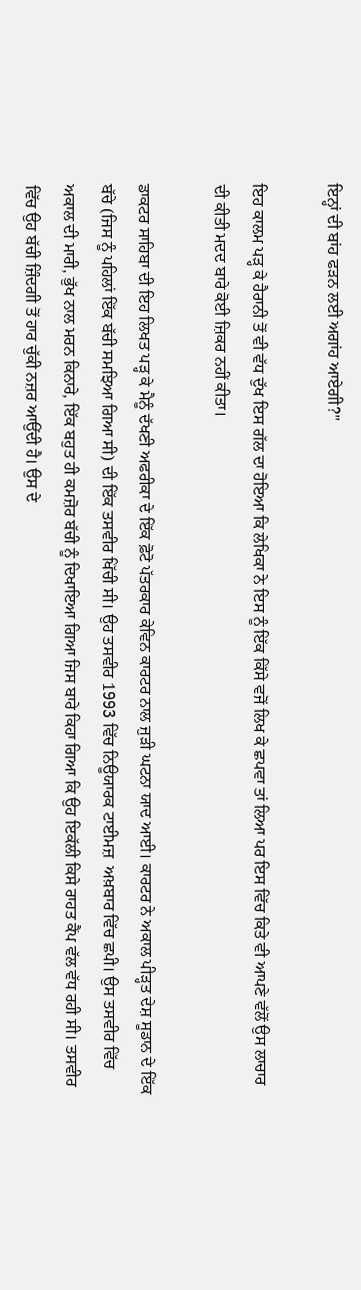ਇਨ੍ਹਾਂ ਦੀ ਬਾਂਹ ਫੜਨ ਲਈ ਅਗਾਂਹ ਆਏਗੀ?"

ਇਹ ਕਾਲਮ ਪੜ੍ਹ ਕੇ ਹੈਰਾਨੀ ਤੋਂ ਵੀ ਵੱਧ ਦੁੱਖ ਇਸ ਗੱਲ ਦਾ ਹੋਇਆ ਕਿ ਲੇਖਿਕਾ ਨੇ ਇਸ ਨੂੰ ਇੱਕ ਕਿੱਸੇ ਵਜੋਂ ਲਿਖ ਕੇ ਛਪਵਾ ਤਾਂ ਲਿਆ ਪਰ ਇਸ ਵਿੱਚ ਕਿਤੇ ਵੀ ਆਪਣੇ ਵੱਲੋਂ ਉਸ ਲਾਚਾਰ ਦੀ ਕੀਤੀ ਮਦਦ ਬਾਰੇ ਕੋਈ ਜ਼ਿਕਰ ਨਹੀਂ ਕੀਤਾ।

ਡਾਕਟਰ ਸਾਹਿਬਾ ਦੀ ਇਹ ਲਿਖਤ ਪੜ੍ਹ ਕੇ ਮੈਨੂੰ ਦੱਖਣੀ ਅਫਰੀਕਾ ਦੇ ਇੱਕ ਫ਼ੋਟੋ ਪੱਤਰਕਾਰ ਕੇਵਿਨ ਕਾਰਟਰ ਨਾਲ ਜੁੜੀ ਘਟਨਾ ਯਾਦ ਆਈ। ਕਾਰਟਰ ਨੇ ਅਕਾਲ ਪੀੜ੍ਹਤ ਦੇਸ਼ ਸੂਡਾਨ ਦੇ ਇੱਕ ਬੱਚੇ (ਜਿਸ ਨੂੰ ਪਹਿਲਾਂ ਇੱਕ ਬੱਚੀ ਸਮਝਿਆ ਗਿਆ ਸੀ) ਦੀ ਇੱਕ ਤਸਵੀਰ ਖਿੱਚੀ ਸੀ। ਉਹ ਤਸਵੀਰ 1993 ਵਿੱਚ ਨਿਊਯਾਰਕ ਟਾਈਮਜ਼  ਅਖ਼ਬਾਰ ਵਿੱਚ ਛਪੀ। ਉਸ ਤਸਵੀਰ ਵਿੱਚ ਅਕਾਲ ਦੀ ਮਾਰੀ, ਭੁੱਖ ਨਾਲ ਮਰਨ ਕਿਨਾਰੇ, ਇੱਕ ਬਹੁਤ ਹੀ ਕਮਜ਼ੋਰ ਬੱਚੀ ਨੂੰ ਦਿਖਾਇਆ ਗਿਆ ਜਿਸ ਬਾਰੇ ਕਿਹਾ ਗਿਆ ਕਿ ਉਹ ਇਕੱਲੀ ਕਿਸੇ ਰਾਹਤ ਕੈਂਪ ਵੱਲ ਵੱਧ ਰਹੀ ਸੀ। ਤਸਵੀਰ ਵਿੱਚ ਉਹ ਬੱਚੀ ਜ਼ਿੰਦਗੀ ਤੋਂ ਹਾਰ ਚੁੱਕੀ ਨਜ਼ਰ ਆਉਂਦੀ ਹੈ। ਉਸ ਦੇ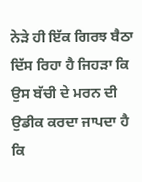ਨੇੜੇ ਹੀ ਇੱਕ ਗਿਰਝ ਬੈਠਾ ਦਿੱਸ ਰਿਹਾ ਹੈ ਜਿਹੜਾ ਕਿ ਉਸ ਬੱਚੀ ਦੇ ਮਰਨ ਦੀ ਉਡੀਕ ਕਰਦਾ ਜਾਪਦਾ ਹੈ ਕਿ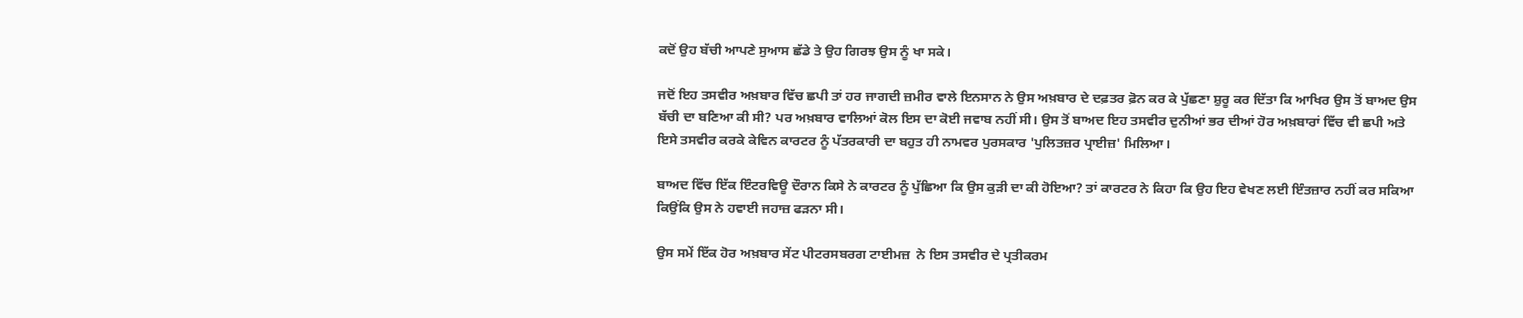ਕਦੋਂ ਉਹ ਬੱਚੀ ਆਪਣੇ ਸੁਆਸ ਛੱਡੇ ਤੇ ਉਹ ਗਿਰਝ ਉਸ ਨੂੰ ਖਾ ਸਕੇ।

ਜਦੋਂ ਇਹ ਤਸਵੀਰ ਅਖ਼ਬਾਰ ਵਿੱਚ ਛਪੀ ਤਾਂ ਹਰ ਜਾਗਦੀ ਜ਼ਮੀਰ ਵਾਲੇ ਇਨਸਾਨ ਨੇ ਉਸ ਅਖ਼ਬਾਰ ਦੇ ਦਫ਼ਤਰ ਫ਼ੋਨ ਕਰ ਕੇ ਪੁੱਛਣਾ ਸ਼ੁਰੂ ਕਰ ਦਿੱਤਾ ਕਿ ਆਖਿਰ ਉਸ ਤੋਂ ਬਾਅਦ ਉਸ ਬੱਚੀ ਦਾ ਬਣਿਆ ਕੀ ਸੀ? ਪਰ ਅਖ਼ਬਾਰ ਵਾਲਿਆਂ ਕੋਲ ਇਸ ਦਾ ਕੋਈ ਜਵਾਬ ਨਹੀਂ ਸੀ। ਉਸ ਤੋਂ ਬਾਅਦ ਇਹ ਤਸਵੀਰ ਦੁਨੀਆਂ ਭਰ ਦੀਆਂ ਹੋਰ ਅਖ਼ਬਾਰਾਂ ਵਿੱਚ ਵੀ ਛਪੀ ਅਤੇ ਇਸੇ ਤਸਵੀਰ ਕਰਕੇ ਕੇਵਿਨ ਕਾਰਟਰ ਨੂੰ ਪੱਤਰਕਾਰੀ ਦਾ ਬਹੁਤ ਹੀ ਨਾਮਵਰ ਪੁਰਸਕਾਰ 'ਪੁਲਿਤਜ਼ਰ ਪ੍ਰਾਈਜ਼' ਮਿਲਿਆ।

ਬਾਅਦ ਵਿੱਚ ਇੱਕ ਇੰਟਰਵਿਊ ਦੌਰਾਨ ਕਿਸੇ ਨੇ ਕਾਰਟਰ ਨੂੰ ਪੁੱਛਿਆ ਕਿ ਉਸ ਕੁੜੀ ਦਾ ਕੀ ਹੋਇਆ? ਤਾਂ ਕਾਰਟਰ ਨੇ ਕਿਹਾ ਕਿ ਉਹ ਇਹ ਵੇਖਣ ਲਈ ਇੰਤਜ਼ਾਰ ਨਹੀਂ ਕਰ ਸਕਿਆ ਕਿਉਂਕਿ ਉਸ ਨੇ ਹਵਾਈ ਜਹਾਜ਼ ਫੜਨਾ ਸੀ।

ਉਸ ਸਮੇਂ ਇੱਕ ਹੋਰ ਅਖ਼ਬਾਰ ਸੇਂਟ ਪੀਟਰਸਬਰਗ ਟਾਈਮਜ਼  ਨੇ ਇਸ ਤਸਵੀਰ ਦੇ ਪ੍ਰਤੀਕਰਮ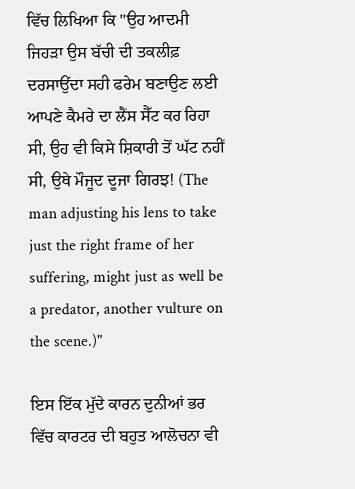ਵਿੱਚ ਲਿਖਿਆ ਕਿ "ਉਹ ਆਦਮੀ ਜਿਹੜਾ ਉਸ ਬੱਚੀ ਦੀ ਤਕਲੀਫ਼ ਦਰਸਾਉਂਦਾ ਸਹੀ ਫਰੇਮ ਬਣਾਉਣ ਲਈ ਆਪਣੇ ਕੈਮਰੇ ਦਾ ਲੈਂਸ ਸੈੱਟ ਕਰ ਰਿਹਾ ਸੀ, ਉਹ ਵੀ ਕਿਸੇ ਸ਼ਿਕਾਰੀ ਤੋਂ ਘੱਟ ਨਹੀਂ ਸੀ, ਉਥੇ ਮੌਜੂਦ ਦੂਜਾ ਗਿਰਝ! (The man adjusting his lens to take just the right frame of her suffering, might just as well be a predator, another vulture on the scene.)"

ਇਸ ਇੱਕ ਮੁੱਦੇ ਕਾਰਨ ਦੁਨੀਆਂ ਭਰ ਵਿੱਚ ਕਾਰਟਰ ਦੀ ਬਹੁਤ ਆਲੋਚਨਾ ਵੀ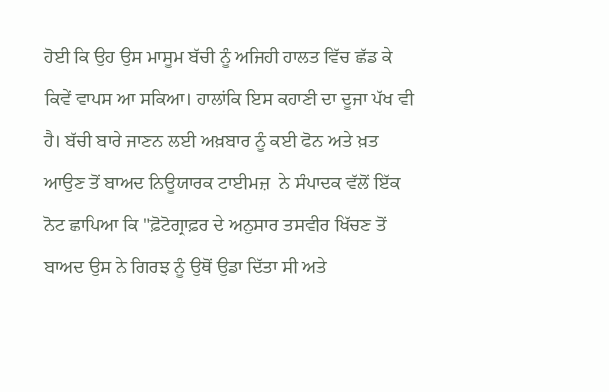ਹੋਈ ਕਿ ਉਹ ਉਸ ਮਾਸੂਮ ਬੱਚੀ ਨੂੰ ਅਜਿਹੀ ਹਾਲਤ ਵਿੱਚ ਛੱਡ ਕੇ ਕਿਵੇਂ ਵਾਪਸ ਆ ਸਕਿਆ। ਹਾਲਾਂਕਿ ਇਸ ਕਹਾਣੀ ਦਾ ਦੂਜਾ ਪੱਖ ਵੀ ਹੈ। ਬੱਚੀ ਬਾਰੇ ਜਾਣਨ ਲਈ ਅਖ਼ਬਾਰ ਨੂੰ ਕਈ ਫੋਨ ਅਤੇ ਖ਼ਤ ਆਉਣ ਤੋਂ ਬਾਅਦ ਨਿਊਯਾਰਕ ਟਾਈਮਜ਼  ਨੇ ਸੰਪਾਦਕ ਵੱਲੋਂ ਇੱਕ ਨੋਟ ਛਾਪਿਆ ਕਿ "ਫ਼ੋਟੋਗ੍ਰਾਫ਼ਰ ਦੇ ਅਨੁਸਾਰ ਤਸਵੀਰ ਖਿੱਚਣ ਤੋਂ ਬਾਅਦ ਉਸ ਨੇ ਗਿਰਝ ਨੂੰ ਉਥੋਂ ਉਡਾ ਦਿੱਤਾ ਸੀ ਅਤੇ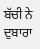ਬੱਚੀ ਨੇ ਦੁਬਾਰਾ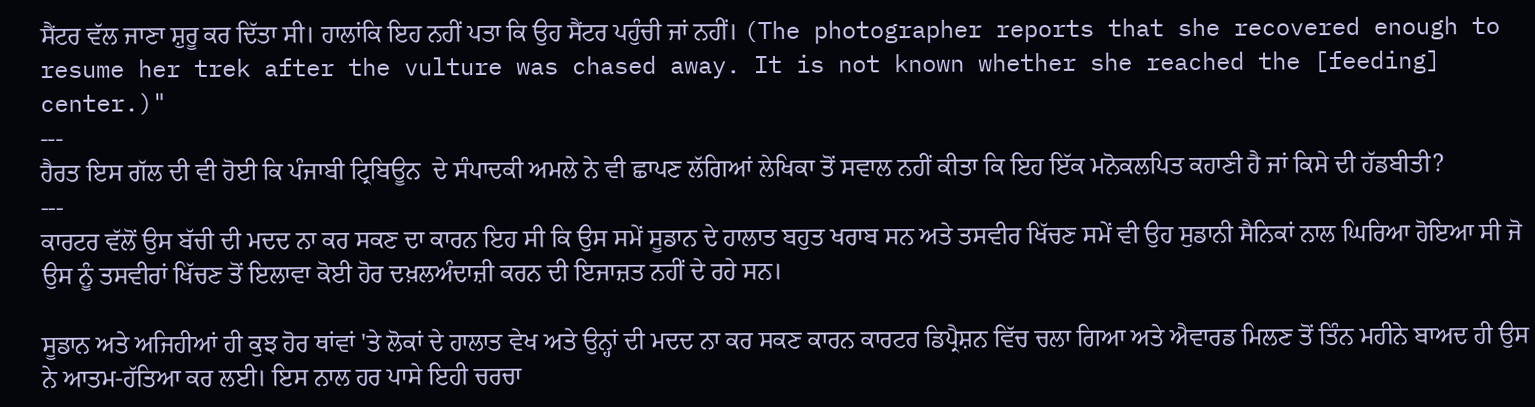ਸੈਂਟਰ ਵੱਲ ਜਾਣਾ ਸ਼ੁਰੂ ਕਰ ਦਿੱਤਾ ਸੀ। ਹਾਲਾਂਕਿ ਇਹ ਨਹੀਂ ਪਤਾ ਕਿ ਉਹ ਸੈਂਟਰ ਪਹੁੰਚੀ ਜਾਂ ਨਹੀਂ। (The photographer reports that she recovered enough to resume her trek after the vulture was chased away. It is not known whether she reached the [feeding] center.)"
---
ਹੈਰਤ ਇਸ ਗੱਲ ਦੀ ਵੀ ਹੋਈ ਕਿ ਪੰਜਾਬੀ ਟ੍ਰਿਬਿਊਨ  ਦੇ ਸੰਪਾਦਕੀ ਅਮਲੇ ਨੇ ਵੀ ਛਾਪਣ ਲੱਗਿਆਂ ਲੇਖਿਕਾ ਤੋਂ ਸਵਾਲ ਨਹੀਂ ਕੀਤਾ ਕਿ ਇਹ ਇੱਕ ਮਨੋਕਲਪਿਤ ਕਹਾਣੀ ਹੈ ਜਾਂ ਕਿਸੇ ਦੀ ਹੱਡਬੀਤੀ?
---
ਕਾਰਟਰ ਵੱਲੋਂ ਉਸ ਬੱਚੀ ਦੀ ਮਦਦ ਨਾ ਕਰ ਸਕਣ ਦਾ ਕਾਰਨ ਇਹ ਸੀ ਕਿ ਉਸ ਸਮੇਂ ਸੂਡਾਨ ਦੇ ਹਾਲਾਤ ਬਹੁਤ ਖਰਾਬ ਸਨ ਅਤੇ ਤਸਵੀਰ ਖਿੱਚਣ ਸਮੇਂ ਵੀ ਉਹ ਸੁਡਾਨੀ ਸੈਨਿਕਾਂ ਨਾਲ ਘਿਰਿਆ ਹੋਇਆ ਸੀ ਜੋ ਉਸ ਨੂੰ ਤਸਵੀਰਾਂ ਖਿੱਚਣ ਤੋਂ ਇਲਾਵਾ ਕੋਈ ਹੋਰ ਦਖ਼ਲਅੰਦਾਜ਼ੀ ਕਰਨ ਦੀ ਇਜਾਜ਼ਤ ਨਹੀਂ ਦੇ ਰਹੇ ਸਨ।

ਸੂਡਾਨ ਅਤੇ ਅਜਿਹੀਆਂ ਹੀ ਕੁਝ ਹੋਰ ਥਾਂਵਾਂ 'ਤੇ ਲੋਕਾਂ ਦੇ ਹਾਲਾਤ ਵੇਖ ਅਤੇ ਉਨ੍ਹਾਂ ਦੀ ਮਦਦ ਨਾ ਕਰ ਸਕਣ ਕਾਰਨ ਕਾਰਟਰ ਡਿਪ੍ਰੈਸ਼ਨ ਵਿੱਚ ਚਲਾ ਗਿਆ ਅਤੇ ਐਵਾਰਡ ਮਿਲਣ ਤੋਂ ਤਿੰਨ ਮਹੀਨੇ ਬਾਅਦ ਹੀ ਉਸ ਨੇ ਆਤਮ-ਹੱਤਿਆ ਕਰ ਲਈ। ਇਸ ਨਾਲ ਹਰ ਪਾਸੇ ਇਹੀ ਚਰਚਾ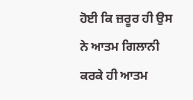ਹੋਈ ਕਿ ਜ਼ਰੂਰ ਹੀ ਉਸ ਨੇ ਆਤਮ ਗਿਲਾਨੀ ਕਰਕੇ ਹੀ ਆਤਮ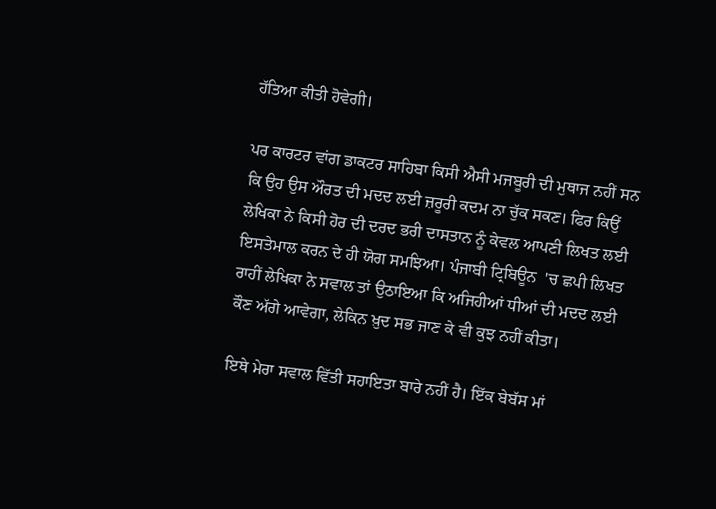ਹੱਤਿਆ ਕੀਤੀ ਹੋਵੇਗੀ।

ਪਰ ਕਾਰਟਰ ਵਾਂਗ ਡਾਕਟਰ ਸਾਹਿਬਾ ਕਿਸੀ ਐਸੀ ਮਜਬੂਰੀ ਦੀ ਮੁਥਾਜ ਨਹੀਂ ਸਨ ਕਿ ਉਹ ਉਸ ਔਰਤ ਦੀ ਮਦਦ ਲਈ ਜ਼ਰੂਰੀ ਕਦਮ ਨਾ ਚੁੱਕ ਸਕਣ। ਫਿਰ ਕਿਉਂ ਲੇਖਿਕਾ ਨੇ ਕਿਸੀ ਹੋਰ ਦੀ ਦਰਦ ਭਰੀ ਦਾਸਤਾਨ ਨੂੰ ਕੇਵਲ ਆਪਣੀ ਲਿਖਤ ਲਈ ਇਸਤੇਮਾਲ ਕਰਨ ਦੇ ਹੀ ਯੋਗ ਸਮਝਿਆ। ਪੰਜਾਬੀ ਟ੍ਰਿਬਿਊਨ  'ਚ ਛਪੀ ਲਿਖਤ ਰਾਹੀਂ ਲੇਖਿਕਾ ਨੇ ਸਵਾਲ ਤਾਂ ਉਠਾਇਆ ਕਿ ਅਜਿਹੀਆਂ ਧੀਆਂ ਦੀ ਮਦਦ ਲਈ ਕੌਣ ਅੱਗੇ ਆਵੇਗਾ, ਲੇਕਿਨ ਖ਼ੁਦ ਸਭ ਜਾਣ ਕੇ ਵੀ ਕੁਝ ਨਹੀਂ ਕੀਤਾ।

ਇਥੇ ਮੇਰਾ ਸਵਾਲ ਵਿੱਤੀ ਸਹਾਇਤਾ ਬਾਰੇ ਨਹੀਂ ਹੈ। ਇੱਕ ਬੇਬੱਸ ਮਾਂ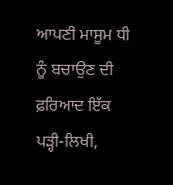ਆਪਣੀ ਮਾਸੂਮ ਧੀ ਨੂੰ ਬਚਾਉਣ ਦੀ ਫ਼ਰਿਆਦ ਇੱਕ ਪੜ੍ਹੀ-ਲਿਖੀ,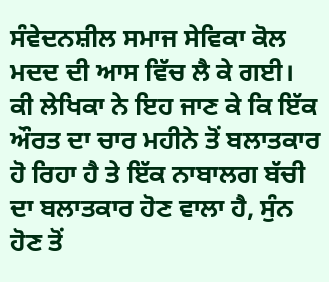ਸੰਵੇਦਨਸ਼ੀਲ ਸਮਾਜ ਸੇਵਿਕਾ ਕੋਲ ਮਦਦ ਦੀ ਆਸ ਵਿੱਚ ਲੈ ਕੇ ਗਈ। ਕੀ ਲੇਖਿਕਾ ਨੇ ਇਹ ਜਾਣ ਕੇ ਕਿ ਇੱਕ ਔਰਤ ਦਾ ਚਾਰ ਮਹੀਨੇ ਤੋਂ ਬਲਾਤਕਾਰ ਹੋ ਰਿਹਾ ਹੈ ਤੇ ਇੱਕ ਨਾਬਾਲਗ ਬੱਚੀ ਦਾ ਬਲਾਤਕਾਰ ਹੋਣ ਵਾਲਾ ਹੈ, ਸੁੰਨ ਹੋਣ ਤੋਂ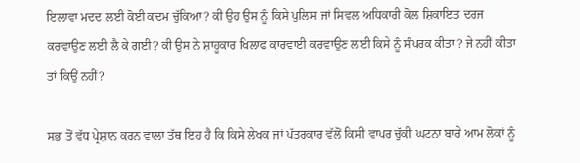ਇਲਾਵਾ ਮਦਦ ਲਈ ਕੋਈ ਕਦਮ ਚੁੱਕਿਆ? ਕੀ ਉਹ ਉਸ ਨੂੰ ਕਿਸੇ ਪੁਲਿਸ ਜਾਂ ਸਿਵਲ ਅਧਿਕਾਰੀ ਕੋਲ ਸ਼ਿਕਾਇਤ ਦਰਜ ਕਰਵਾਉਣ ਲਈ ਲੈ ਕੇ ਗਈ? ਕੀ ਉਸ ਨੇ ਸ਼ਾਹੂਕਾਰ ਖਿਲਾਫ ਕਾਰਵਾਈ ਕਰਵਾਉਣ ਲਈ ਕਿਸੇ ਨੂੰ ਸੰਪਰਕ ਕੀਤਾ? ਜੇ ਨਹੀਂ ਕੀਤਾ ਤਾਂ ਕਿਉਂ ਨਹੀਂ?

ਸਭ ਤੋਂ ਵੱਧ ਪ੍ਰੇਸ਼ਾਨ ਕਰਨ ਵਾਲਾ ਤੱਥ ਇਹ ਹੈ ਕਿ ਕਿਸੇ ਲੇਖਕ ਜਾਂ ਪੱਤਰਕਾਰ ਵੱਲੋਂ ਕਿਸੀ ਵਾਪਰ ਚੁੱਕੀ ਘਟਨਾ ਬਾਰੇ ਆਮ ਲੋਕਾਂ ਨੂੰ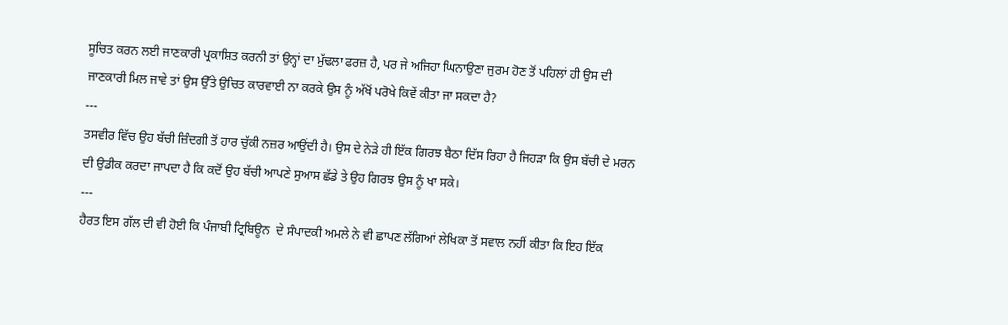ਸੂਚਿਤ ਕਰਨ ਲਈ ਜਾਣਕਾਰੀ ਪ੍ਰਕਾਸ਼ਿਤ ਕਰਨੀ ਤਾਂ ਉਨ੍ਹਾਂ ਦਾ ਮੁੱਢਲਾ ਫਰਜ਼ ਹੈ, ਪਰ ਜੇ ਅਜਿਹਾ ਘਿਨਾਉਣਾ ਜੁਰਮ ਹੋਣ ਤੋਂ ਪਹਿਲਾਂ ਹੀ ਉਸ ਦੀ ਜਾਣਕਾਰੀ ਮਿਲ ਜਾਵੇ ਤਾਂ ਉਸ ਉੱਤੇ ਉਚਿਤ ਕਾਰਵਾਈ ਨਾ ਕਰਕੇ ਉਸ ਨੂੰ ਅੱਖੋਂ ਪਰੋਖੇ ਕਿਵੇਂ ਕੀਤਾ ਜਾ ਸਕਦਾ ਹੈ?
---
ਤਸਵੀਰ ਵਿੱਚ ਉਹ ਬੱਚੀ ਜ਼ਿੰਦਗੀ ਤੋਂ ਹਾਰ ਚੁੱਕੀ ਨਜ਼ਰ ਆਉਂਦੀ ਹੈ। ਉਸ ਦੇ ਨੇੜੇ ਹੀ ਇੱਕ ਗਿਰਝ ਬੈਠਾ ਦਿੱਸ ਰਿਹਾ ਹੈ ਜਿਹੜਾ ਕਿ ਉਸ ਬੱਚੀ ਦੇ ਮਰਨ ਦੀ ਉਡੀਕ ਕਰਦਾ ਜਾਪਦਾ ਹੈ ਕਿ ਕਦੋਂ ਉਹ ਬੱਚੀ ਆਪਣੇ ਸੁਆਸ ਛੱਡੇ ਤੇ ਉਹ ਗਿਰਝ ਉਸ ਨੂੰ ਖਾ ਸਕੇ।
---
ਹੈਰਤ ਇਸ ਗੱਲ ਦੀ ਵੀ ਹੋਈ ਕਿ ਪੰਜਾਬੀ ਟ੍ਰਿਬਿਊਨ  ਦੇ ਸੰਪਾਦਕੀ ਅਮਲੇ ਨੇ ਵੀ ਛਾਪਣ ਲੱਗਿਆਂ ਲੇਖਿਕਾ ਤੋਂ ਸਵਾਲ ਨਹੀਂ ਕੀਤਾ ਕਿ ਇਹ ਇੱਕ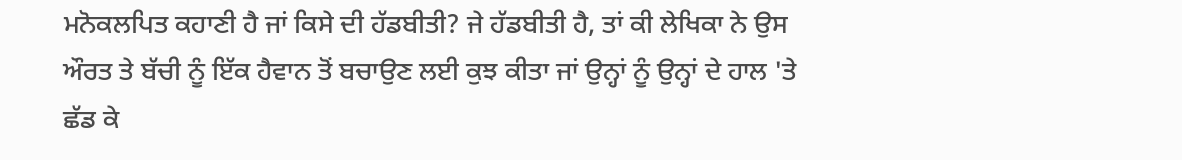ਮਨੋਕਲਪਿਤ ਕਹਾਣੀ ਹੈ ਜਾਂ ਕਿਸੇ ਦੀ ਹੱਡਬੀਤੀ? ਜੇ ਹੱਡਬੀਤੀ ਹੈ, ਤਾਂ ਕੀ ਲੇਖਿਕਾ ਨੇ ਉਸ ਔਰਤ ਤੇ ਬੱਚੀ ਨੂੰ ਇੱਕ ਹੈਵਾਨ ਤੋਂ ਬਚਾਉਣ ਲਈ ਕੁਝ ਕੀਤਾ ਜਾਂ ਉਨ੍ਹਾਂ ਨੂੰ ਉਨ੍ਹਾਂ ਦੇ ਹਾਲ 'ਤੇ ਛੱਡ ਕੇ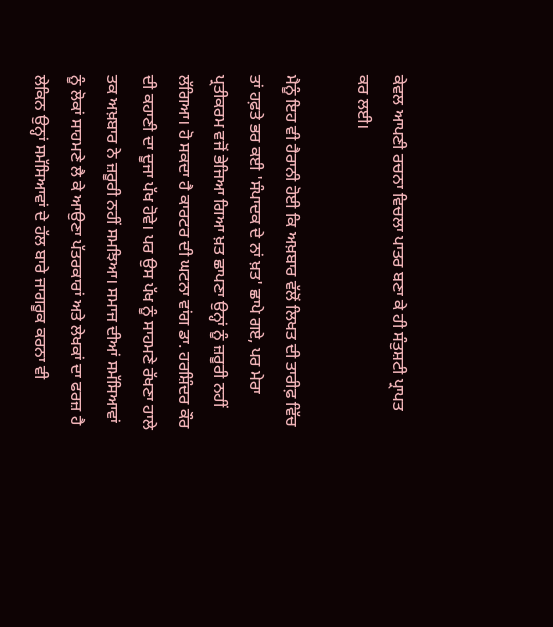ਕੇਵਲ ਆਪਣੀ ਰਚਨਾ ਵਿਚਲਾ ਪਾਤਰ ਬਣਾ ਕੇ ਹੀ ਸੰਤੁਸ਼ਟੀ ਪ੍ਰਾਪਤ ਕਰ ਲਈ।

ਮੈਨੂੰ ਇਹ ਵੀ ਹੈਰਾਨੀ ਹੋਈ ਕਿ ਅਖ਼ਬਾਰ ਵੱਲੋਂ ਲਿਖਤ ਦੀ ਤਾਰੀਫ਼ ਵਿੱਚ ਤਾਂ ਹਫ਼ਤੇ ਭਰ ਕਈ 'ਸੰਪਾਦਕ ਦੇ ਨਾਂ ਖ਼ਤ' ਛਾਪੇ ਗਏ, ਪਰ ਮੇਰਾ ਪ੍ਰਤੀਕਰਮ ਵਜੋਂ ਭੇਜਿਆ ਗਿਆ ਖ਼ਤ ਛਾਪਣਾ ਉਨ੍ਹਾਂ ਨੂੰ ਜ਼ਰੂਰੀ ਨਹੀਂ ਲੱਗਿਆ। ਹੋ ਸਕਦਾ ਹੈ ਕਾਰਟਰ ਦੀ ਘਟਨਾ ਵਾਂਗ ਡਾ. ਹਰਸ਼ਿੰਦਰ ਕੌਰ ਦੀ ਕਹਾਣੀ ਦਾ ਦੂਜਾ ਪੱਖ ਹੋਵੇ। ਪਰ ਉਸ ਪੱਖ ਨੂੰ ਸਾਹਮਣੇ ਰੱਖਣਾ ਹਾਲੇ ਤਕ ਅਖ਼ਬਾਰ ਨੇ ਜ਼ਰੂਰੀ ਨਹੀਂ ਸਮਝਿਆ। ਸਮਾਜ ਦੀਆਂ ਸਮੱਸਿਆਵਾਂ ਨੂੰ ਲੋਕਾਂ ਸਾਹਮਣੇ ਲੈ ਕੇ ਆਉਣਾ ਪੱਤਰਕਾਰਾਂ ਅਤੇ ਲੇਖਕਾਂ ਦਾ ਫਰਜ਼ ਹੈ ਲੇਕਿਨ ਉਨ੍ਹਾਂ ਸਮੱਸਿਆਵਾਂ ਦੇ ਹੱਲ ਬਾਰੇ ਜਾਗਰੂਕ ਕਰਨਾ ਵੀ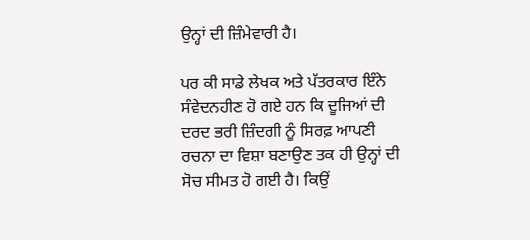ਉਨ੍ਹਾਂ ਦੀ ਜ਼ਿੰਮੇਵਾਰੀ ਹੈ।

ਪਰ ਕੀ ਸਾਡੇ ਲੇਖਕ ਅਤੇ ਪੱਤਰਕਾਰ ਇੰਨੇ ਸੰਵੇਦਨਹੀਣ ਹੋ ਗਏ ਹਨ ਕਿ ਦੂਜਿਆਂ ਦੀ ਦਰਦ ਭਰੀ ਜ਼ਿੰਦਗੀ ਨੂੰ ਸਿਰਫ਼ ਆਪਣੀ ਰਚਨਾ ਦਾ ਵਿਸ਼ਾ ਬਣਾਉਣ ਤਕ ਹੀ ਉਨ੍ਹਾਂ ਦੀ ਸੋਚ ਸੀਮਤ ਹੋ ਗਈ ਹੈ। ਕਿਉਂ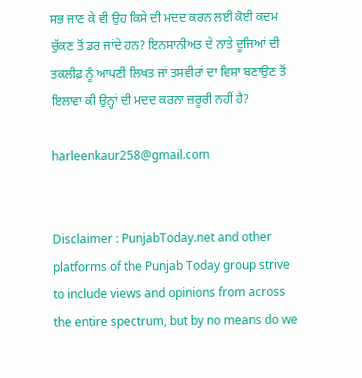ਸਭ ਜਾਣ ਕੇ ਵੀ ਉਹ ਕਿਸੇ ਦੀ ਮਦਦ ਕਰਨ ਲਈ ਕੋਈ ਕਦਮ ਚੁੱਕਣ ਤੋਂ ਡਰ ਜਾਂਦੇ ਹਨ? ਇਨਸਾਨੀਅਤ ਦੇ ਨਾਤੇ ਦੂਜਿਆਂ ਦੀ ਤਕਲੀਫ਼ ਨੂੰ ਆਪਣੀ ਲਿਖਤ ਜਾਂ ਤਸਵੀਰਾਂ ਦਾ ਵਿਸ਼ਾ ਬਣਾਉਣ ਤੋਂ ਇਲਾਵਾ ਕੀ ਉਨ੍ਹਾਂ ਦੀ ਮਦਦ ਕਰਨਾ ਜ਼ਰੂਰੀ ਨਹੀਂ ਹੈ?

harleenkaur258@gmail.com


Disclaimer : PunjabToday.net and other platforms of the Punjab Today group strive to include views and opinions from across the entire spectrum, but by no means do we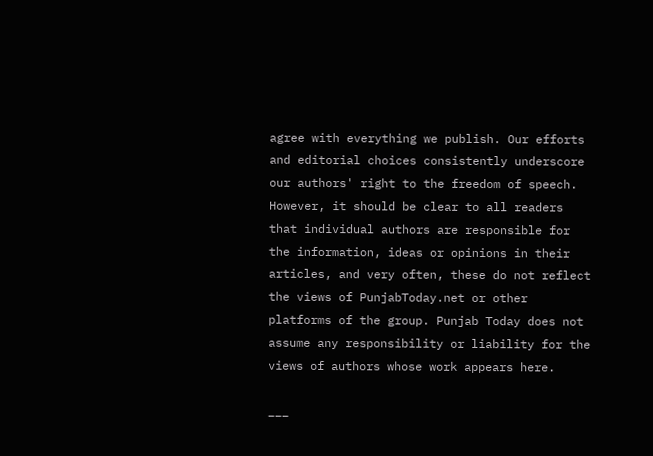agree with everything we publish. Our efforts and editorial choices consistently underscore our authors' right to the freedom of speech. However, it should be clear to all readers that individual authors are responsible for the information, ideas or opinions in their articles, and very often, these do not reflect the views of PunjabToday.net or other platforms of the group. Punjab Today does not assume any responsibility or liability for the views of authors whose work appears here.

___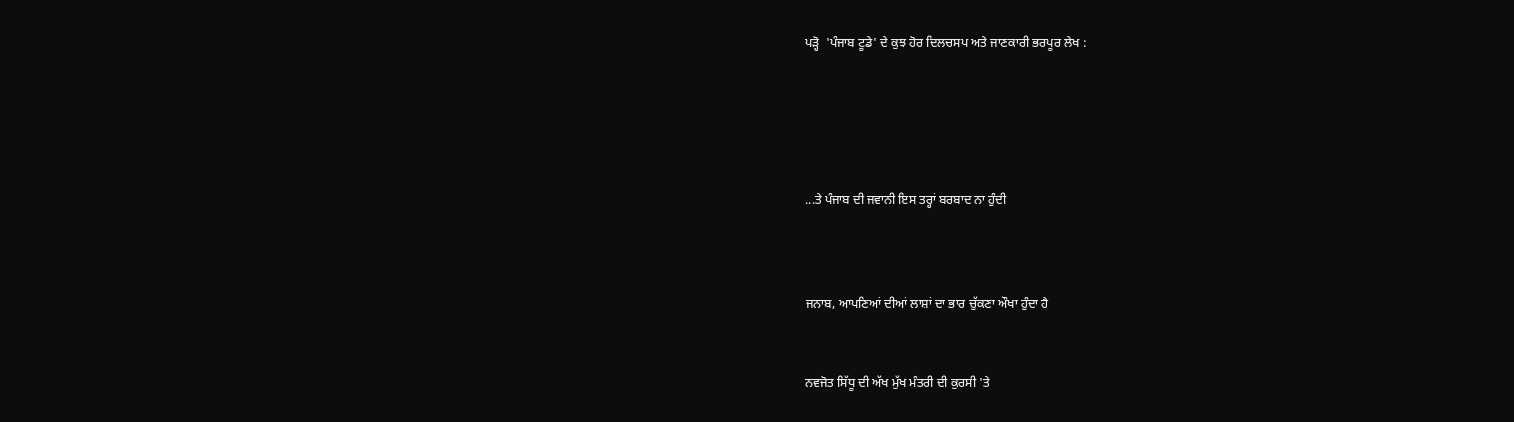ਪੜ੍ਹੋ  'ਪੰਜਾਬ ਟੂਡੇ' ਦੇ ਕੁਝ ਹੋਰ ਦਿਲਚਸਪ ਅਤੇ ਜਾਣਕਾਰੀ ਭਰਪੂਰ ਲੇਖ :





...ਤੇ ਪੰਜਾਬ ਦੀ ਜਵਾਨੀ ਇਸ ਤਰ੍ਹਾਂ ਬਰਬਾਦ ਨਾ ਹੁੰਦੀ



ਜਨਾਬ, ਆਪਣਿਆਂ ਦੀਆਂ ਲਾਸ਼ਾਂ ਦਾ ਭਾਰ ਚੁੱਕਣਾ ਔਖਾ ਹੁੰਦਾ ਹੈ


ਨਵਜੋਤ ਸਿੱਧੂ ਦੀ ਅੱਖ ਮੁੱਖ ਮੰਤਰੀ ਦੀ ਕੁਰਸੀ 'ਤੇ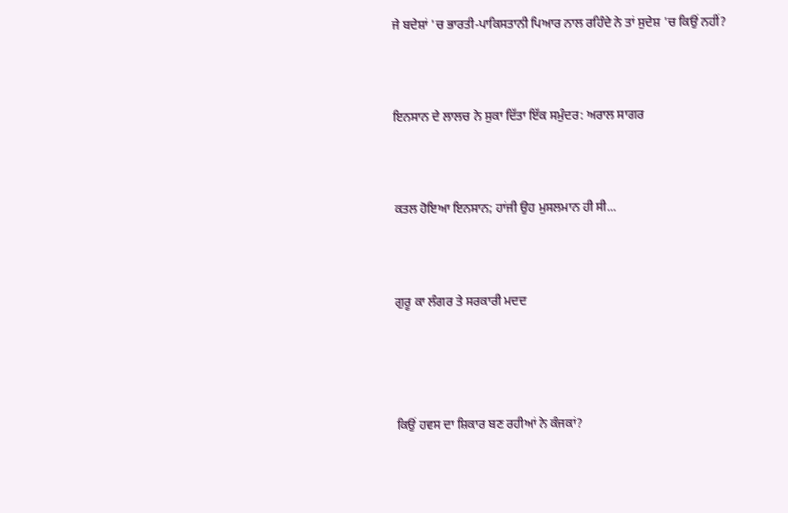ਜੇ ਬਦੇਸ਼ਾਂ 'ਚ ਭਾਰਤੀ-ਪਾਕਿਸਤਾਨੀ ਪਿਆਰ ਨਾਲ ਰਹਿੰਦੇ ਨੇ ਤਾਂ ਸੁਦੇਸ਼ 'ਚ ਕਿਉਂ ਨਹੀਂ?


ਇਨਸਾਨ ਦੇ ਲਾਲਚ ਨੇ ਸੁਕਾ ਦਿੱਤਾ ਇੱਕ ਸਮੁੰਦਰ: ਅਰਾਲ ਸਾਗਰ


ਕਤਲ ਹੋਇਆ ਇਨਸਾਨ; ਹਾਂਜੀ ਉਹ ਮੁਸਲਮਾਨ ਹੀ ਸੀ...


ਗੁਰੂ ਕਾ ਲੰਗਰ ਤੇ ਸਰਕਾਰੀ ਮਦਦ



ਕਿਉਂ ਹਵਸ ਦਾ ਸ਼ਿਕਾਰ ਬਣ ਰਹੀਆਂ ਨੇ ਕੰਜਕਾਂ?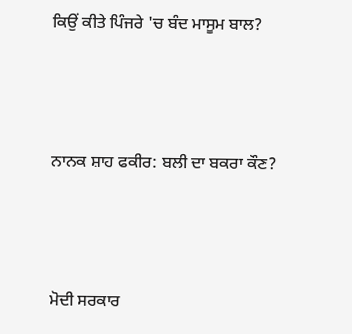ਕਿਉਂ ਕੀਤੇ ਪਿੰਜਰੇ 'ਚ ਬੰਦ ਮਾਸੂਮ ਬਾਲ?



ਨਾਨਕ ਸ਼ਾਹ ਫਕੀਰ: ਬਲੀ ਦਾ ਬਕਰਾ ਕੌਣ?



ਮੋਦੀ ਸਰਕਾਰ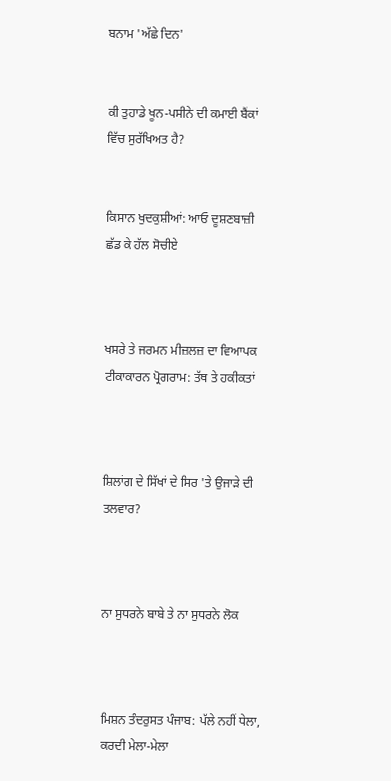ਬਨਾਮ 'ਅੱਛੇ ਦਿਨ'


ਕੀ ਤੁਹਾਡੇ ਖੂਨ-ਪਸੀਨੇ ਦੀ ਕਮਾਈ ਬੈਂਕਾਂ ਵਿੱਚ ਸੁਰੱਖਿਅਤ ਹੈ?


ਕਿਸਾਨ ਖੁਦਕੁਸ਼ੀਆਂ: ਆਓ ਦੂਸ਼ਣਬਾਜ਼ੀ ਛੱਡ ਕੇ ਹੱਲ ਸੋਚੀਏ



ਖਸਰੇ ਤੇ ਜਰਮਨ ਮੀਜ਼ਲਜ਼ ਦਾ ਵਿਆਪਕ ਟੀਕਾਕਾਰਨ ਪ੍ਰੋਗਰਾਮ: ਤੱਥ ਤੇ ਹਕੀਕਤਾਂ



ਸ਼ਿਲਾਂਗ ਦੇ ਸਿੱਖਾਂ ਦੇ ਸਿਰ 'ਤੇ ਉਜਾੜੇ ਦੀ ਤਲਵਾਰ?



ਨਾ ਸੁਧਰਨੇ ਬਾਬੇ ਤੇ ਨਾ ਸੁਧਰਨੇ ਲੋਕ



ਮਿਸ਼ਨ ਤੰਦਰੁਸਤ ਪੰਜਾਬ: ਪੱਲੇ ਨਹੀਂ ਧੇਲਾ, ਕਰਦੀ ਮੇਲਾ-ਮੇਲਾ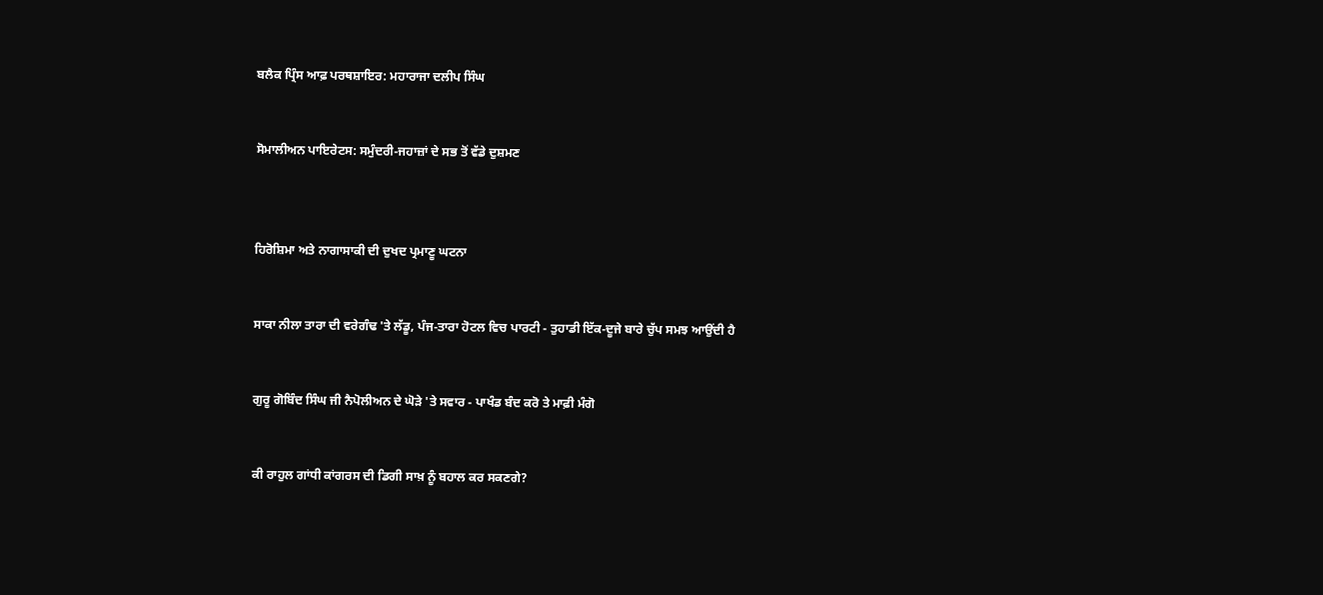ਬਲੈਕ ਪ੍ਰਿੰਸ ਆਫ਼ ਪਰਥਸ਼ਾਇਰ: ਮਹਾਰਾਜਾ ਦਲੀਪ ਸਿੰਘ


ਸੋਮਾਲੀਅਨ ਪਾਇਰੇਟਸ: ਸਮੁੰਦਰੀ-ਜਹਾਜ਼ਾਂ ਦੇ ਸਭ ਤੋਂ ਵੱਡੇ ਦੁਸ਼ਮਣ



ਹਿਰੋਸ਼ਿਮਾ ਅਤੇ ਨਾਗਾਸਾਕੀ ਦੀ ਦੁਖਦ ਪ੍ਰਮਾਣੂ ਘਟਨਾ


ਸਾਕਾ ਨੀਲਾ ਤਾਰਾ ਦੀ ਵਰੇਗੰਢ 'ਤੇ ਲੱਡੂ, ਪੰਜ-ਤਾਰਾ ਹੋਟਲ ਵਿਚ ਪਾਰਟੀ - ਤੁਹਾਡੀ ਇੱਕ-ਦੂਜੇ ਬਾਰੇ ਚੁੱਪ ਸਮਝ ਆਉਂਦੀ ਹੈ


ਗੁਰੂ ਗੋਬਿੰਦ ਸਿੰਘ ਜੀ ਨੈਪੋਲੀਅਨ ਦੇ ਘੋੜੇ 'ਤੇ ਸਵਾਰ - ਪਾਖੰਡ ਬੰਦ ਕਰੋ ਤੇ ਮਾਫ਼ੀ ਮੰਗੋ


ਕੀ ਰਾਹੁਲ ਗਾਂਧੀ ਕਾਂਗਰਸ ਦੀ ਡਿਗੀ ਸਾਖ਼ ਨੂੰ ਬਹਾਲ ਕਰ ਸਕਣਗੇ?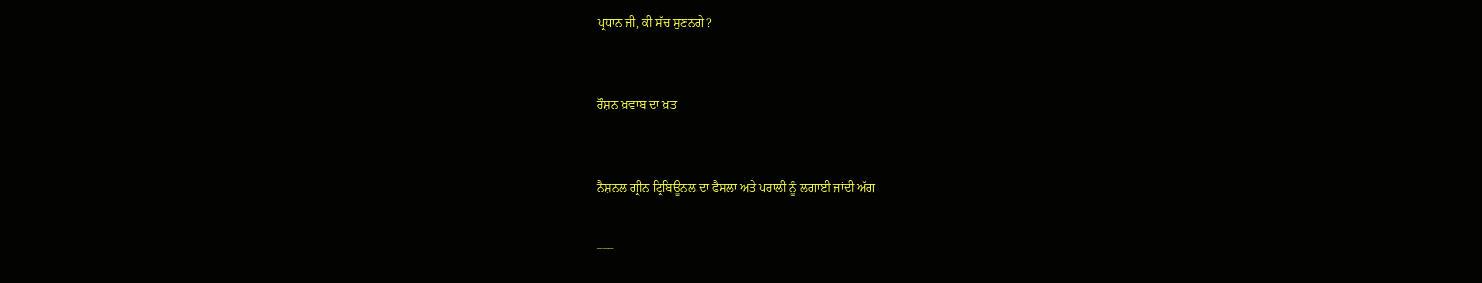ਪ੍ਰਧਾਨ ਜੀ, ਕੀ ਸੱਚ ਸੁਣਨਗੇ?


ਰੌਸ਼ਨ ਖ਼ਵਾਬ ਦਾ ਖ਼ਤ


ਨੈਸ਼ਨਲ ਗ੍ਰੀਨ ਟ੍ਰਿਬਿਊਨਲ ਦਾ ਫੈਸਲਾ ਅਤੇ ਪਰਾਲੀ ਨੂੰ ਲਗਾਈ ਜਾਂਦੀ ਅੱਗ

___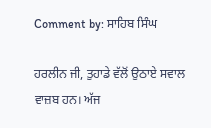Comment by: ਸਾਹਿਬ ਸਿੰਘ

ਹਰਲੀਨ ਜੀ, ਤੁਹਾਡੇ ਵੱਲੋਂ ਉਠਾਏ ਸਵਾਲ ਵਾਜ਼ਬ ਹਨ। ਅੱਜ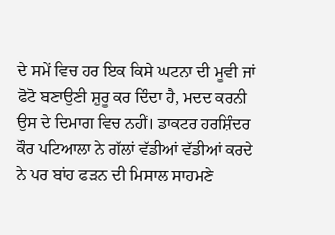ਦੇ ਸਮੇਂ ਵਿਚ ਹਰ ਇਕ ਕਿਸੇ ਘਟਨਾ ਦੀ ਮੂਵੀ ਜਾਂ ਫੋਟੋ ਬਣਾਉਣੀ ਸ਼ੁਰੂ ਕਰ ਦਿੰਦਾ ਹੈ, ਮਦਦ ਕਰਨੀ ਉਸ ਦੇ ਦਿਮਾਗ ਵਿਚ ਨਹੀਂ। ਡਾਕਟਰ ਹਰਸ਼ਿੰਦਰ ਕੌਰ ਪਟਿਆਲਾ ਨੇ ਗੱਲਾਂ ਵੱਡੀਆਂ ਵੱਡੀਆਂ ਕਰਦੇ ਨੇ ਪਰ ਬਾਂਹ ਫੜਨ ਦੀ ਮਿਸਾਲ ਸਾਹਮਣੇ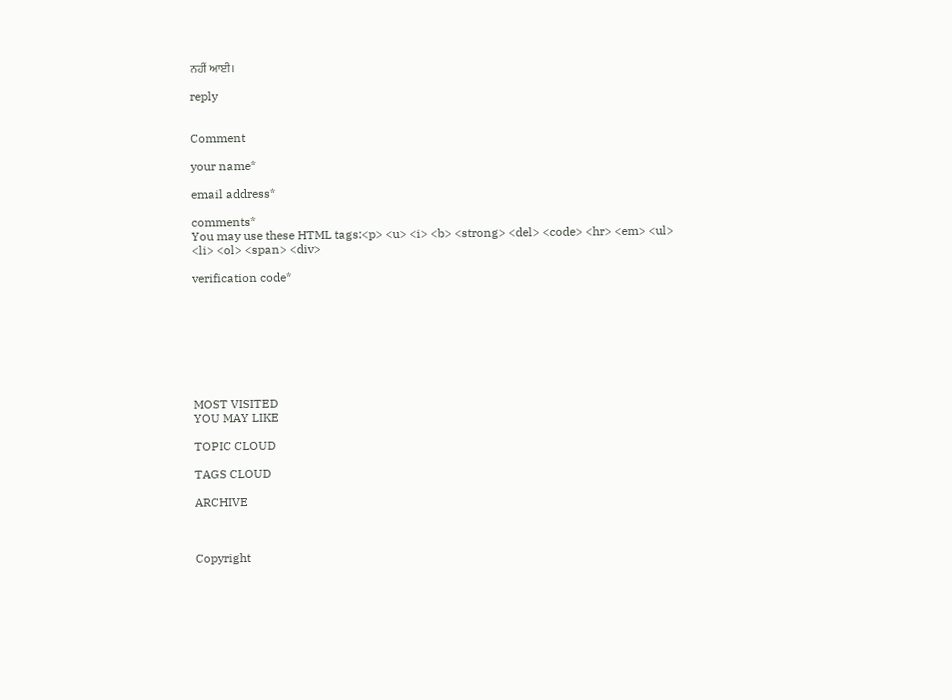ਨਹੀਂ ਆਈ।

reply


Comment

your name*

email address*

comments*
You may use these HTML tags:<p> <u> <i> <b> <strong> <del> <code> <hr> <em> <ul> <li> <ol> <span> <div>

verification code*








MOST VISITED
YOU MAY LIKE

TOPIC CLOUD

TAGS CLOUD

ARCHIVE



Copyright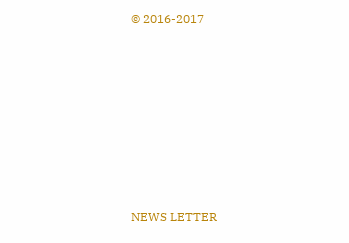© 2016-2017










NEWS LETTER